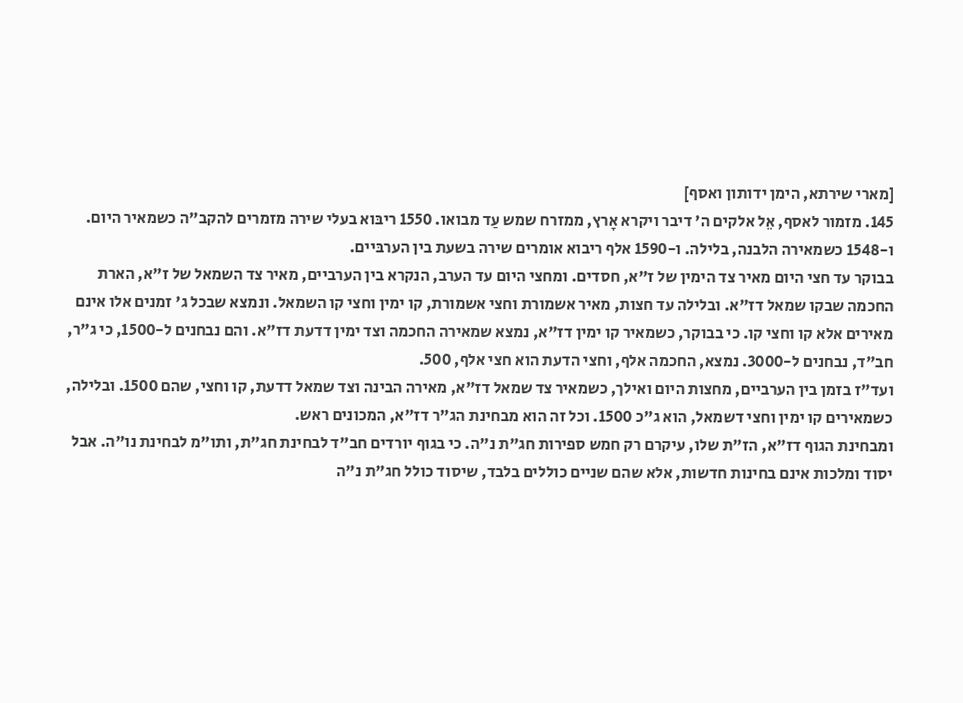[מארי שירתא, הימן ידותון ואסף]
145. מזמור לאסף, אֵל אלקים ה' דיבר ויקרא אָרץ, ממזרח שמש עַד מבואו. 1550 ריבּוא בעלי שירה מזמרים להקב"ה כשמאיר היום. ו-1548 כשמאירה הלבנה, בלילה. ו-1590 אלף ריבוא אומרים שירה בשעת בין הערבּיים.
בבוקר עד חצי היום מאיר צד הימין של ז"א, חסדים. ומחצי היום עד הערב, הנקרא בין הערביים, מאיר צד השמאל של ז"א, הארת החכמה שבקו שמאל דז"א. ובלילה עד חצות, מאיר אשמורת וחצי אשמורת, קו ימין וחצי קו השמאל. ונמצא שבכל ג' זמנים אלו אינם מאירים אלא קו וחצי קו. כי בבוקר, כשמאיר קו ימין דז"א, נמצא שמאירה החכמה וצד ימין דדעת דז"א. והם נבחנים ל-1500, כי ג"ר, חב"ד, נבחנים ל-3000. נמצא, החכמה אלף, וחצי הדעת הוא חצי אלף, 500.
ועד"ז בזמן בין הערביים, מחצות היום ואילך, כשמאיר צד שמאל דז"א, מאירה הבינה וצד שמאל דדעת, קו וחצי, שהם 1500. ובלילה, כשמאירים קו ימין וחצי דשמאל, הוא ג"כ 1500. וכל זה הוא מבחינת הג"ר דז"א, המכונים ראש.
ומבחינת הגוף דז"א, הז"ת שלו, עיקרם רק חמש ספירות חג"ת נ"ה. כי בגוף יורדים חב"ד לבחינת חג"ת, ותו"מ לבחינת נו"ה. אבל יסוד ומלכות אינם בחינות חדשות, אלא שהם שניים כוללים בלבד, שיסוד כולל חג"ת נ"ה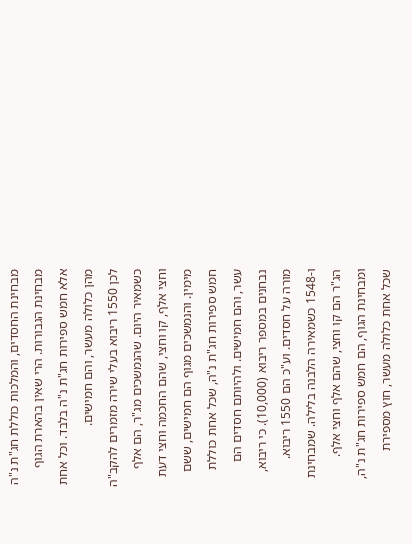מבחינת החסדים, והמלכות כוללת חג"ת נ"ה מבחינת הגבורות. הרי שאין בהארת הגוף אלא חמש ספירות חג"ת נ"ה בלבד. וכל אחת מהן כלולה מעשר, והם חמישים.
לכן 1550 ריבוא בעלי שירה מזמרים להקב"ה כשמאיר היום. שהנמשכים מג"ר, הם אלף וחצי אלף, קו וחצי, שהם החכמה וחצי דעת מימין. והנמשכים מגוף הם חמישים, ששם חמש ספירות חג"ת נ"ה, שכל אחת כוללת עשר, והם חמישים. ולהיותם חסדים הם נבחנים במספר ריבוא (10,000). כי ריבוא, מורה על חסדים. וע"כ הם 1550 ריבוא.
ו-1548 כשמאירה הלבנה בלילה. שמבחינת הג"ר הם קו וחצי, שהם אלף וחצי אלף. ומבחינת הגוף, הם חמש ספירות חג"ת נ"ה, שכל אחת כלולה מעשר, חוץ מספירת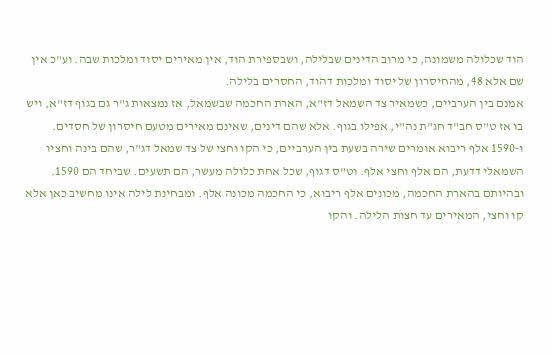הוד שכלולה משמונה, כי מרוב הדינים שבלילה, ושבספירת הוד, אין מאירים יסוד ומלכות שבה. וע"כ אין שם אלא 48, מהחיסרון של יסוד ומלכות דהוד, החסרים בלילה.
אמנם בין הערביים, כשמאיר צד השמאל דז"א, הארת החכמה שבשמאל, אז נמצאות ג"ר גם בגוף דז"א, ויש בו אז ט"ס חב"ד חג"ת נה"י, אפילו בגוף. אלא שהם דינים, שאינם מאירים מטעם חיסרון של חסדים. ו-1590 אלף ריבוא אומרים שירה בשעת בין הערביים, כי הקו וחצי של צד שמאל דג"ר, שהם בינה וחציו השמאלי דדעת, הם אלף וחצי אלף. וט"ס דגוף, שכל אחת כלולה מעשר, הם תשעים. שביחד הם 1590. ובהיותם בהארת החכמה, מכונים אלף ריבוא, כי החכמה מכונה אלף. ומבחינת לילה אינו מחשיב כאן אלא קו וחצי, המאירים עד חצות הלילה. והקו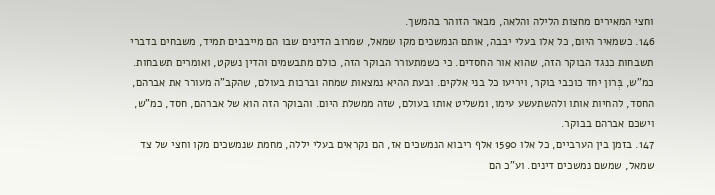וחצי המאירים מחצות הלילה והלאה, מבאר הזוהר בהמשך.
146. כשמאיר היום, כל אלו בעלי יבבה, אותם הנמשכים מקו שמאל, שמרוב הדינים שבו הם מייבבים תמיד, משבחים בדברי תשבחות כנגד הבוקר הזה, שהוא אור החסדים. כי כשמתעורר הבוקר הזה, כולם מתבשמים והדין נשקט, ואומרים תשבחות. כמ"ש, בְּרון יחד כוכבי בוקר, ויריעו כל בני אלקים. ובעת ההיא נמצאות שמחה וברכות בעולם, שהקב"ה מעורר את אברהם, החסד, להחיות אותו ולהשתעשע עימו, ומשליט אותו בעולם, שזה ממשלת היום. והבוקר הזה הוא של אברהם, חסד, כמ"ש, וישכם אברהם בבוקר.
147. בזמן בין הערביים, כל אלו 1590 אלף ריבוא הנמשכים אז, הם נקראים בעלי יללה, מחמת שנמשכים מקו וחצי של צד שמאל, שמשם נמשכים דינים. וע"כ הם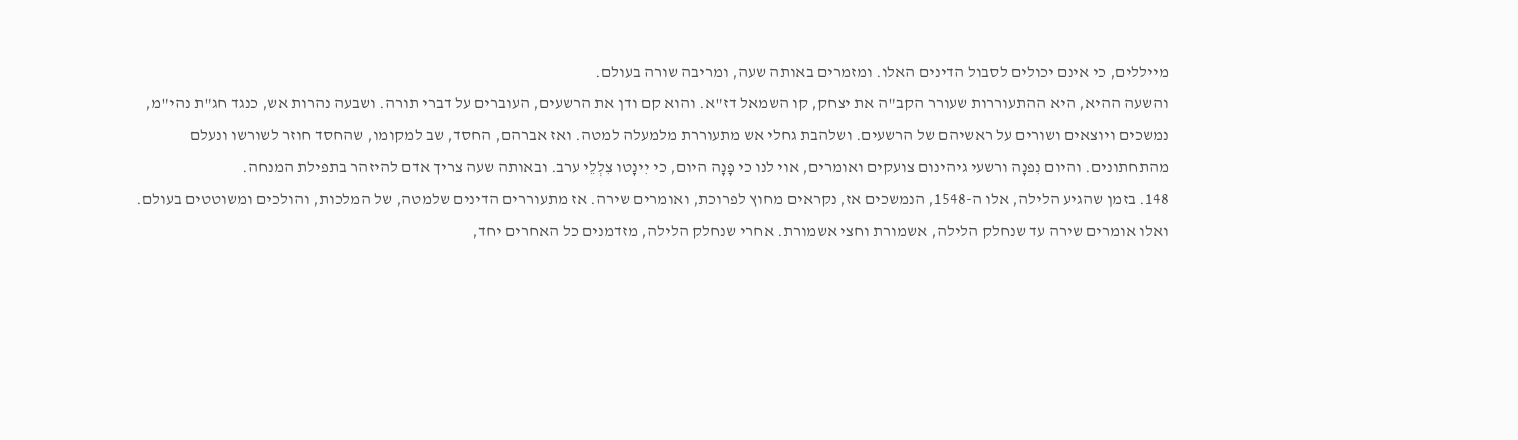מייללים, כי אינם יכולים לסבול הדינים האלו. ומזמרים באותה שעה, ומריבה שורה בעולם.
והשעה ההיא, היא ההתעוררות שעורר הקב"ה את יצחק, קו השמאל דז"א. והוא קם ודן את הרשעים, העוברים על דברי תורה. ושבעה נהרות אש, כנגד חג"ת נהי"מ, נמשכים ויוצאים ושורים על ראשיהם של הרשעים. ושלהבת גחלי אש מתעוררת מלמעלה למטה. ואז אברהם, החסד, שב למקומו, שהחסד חוזר לשורשו ונעלם מהתחתונים. והיום נִפנָה ורשעי גיהינום צועקים ואומרים, אוי לנו כי פָנָה היום, כי יִינָטו צִלְלֵי ערב. ובאותה שעה צריך אדם להיזהר בתפילת המנחה.
148. בזמן שהגיע הלילה, אלו ה-1548, הנמשכים אז, נקראים מחוץ לפרוכת, ואומרים שירה. אז מתעוררים הדינים שלמטה, של המלכות, והולכים ומשוטטים בעולם. ואלו אומרים שירה עד שנחלק הלילה, אשמורת וחצי אשמורת. אחרי שנחלק הלילה, מזדמנים כל האחרים יחד,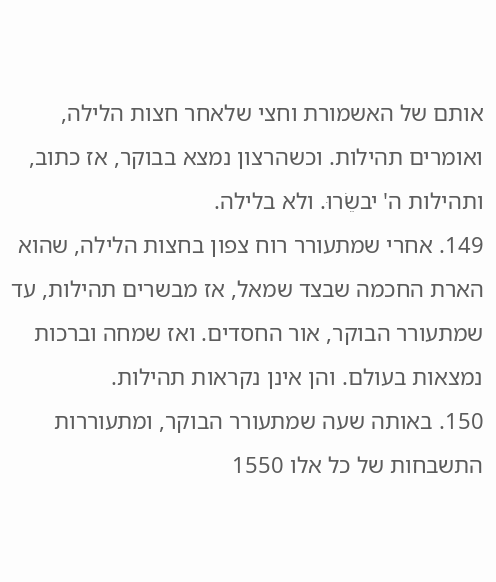אותם של האשמורת וחצי שלאחר חצות הלילה, ואומרים תהילות. וכשהרצון נמצא בבוקר, אז כתוב, ותהילות ה' יבשֵׂרוּ. ולא בלילה.
149. אחרי שמתעורר רוח צפון בחצות הלילה, שהוא הארת החכמה שבצד שמאל, אז מבשרים תהילות, עד שמתעורר הבוקר, אור החסדים. ואז שמחה וברכות נמצאות בעולם. והן אינן נקראות תהילות.
150. באותה שעה שמתעורר הבוקר, ומתעוררות התשבחות של כל אלו 1550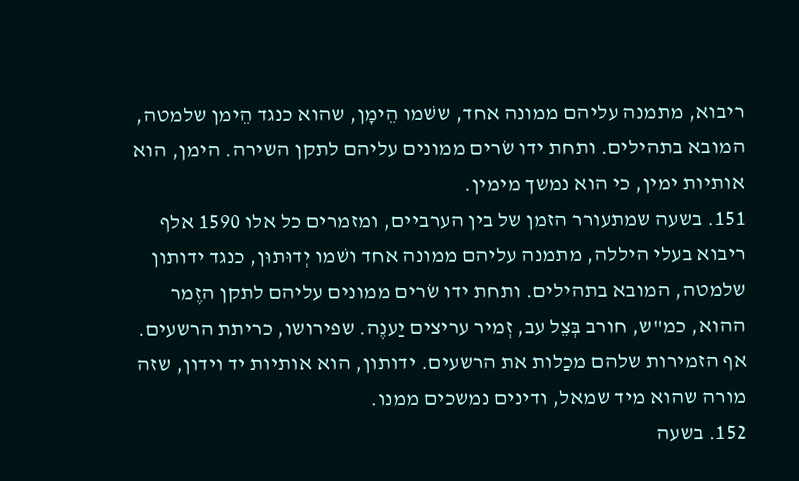ריבוא, מתמנה עליהם ממונה אחד, ששׁמו הֵימָן, שהוא כנגד הֵימן שלמטה, המובא בתהילים. ותחת ידו שׂרים ממונים עליהם לתקן השירה. הימן, הוא אותיות ימין, כי הוא נמשך מימין.
151. בשעה שמתעורר הזמן של בין הערביים, ומזמרים כל אלו 1590 אלף ריבוא בעלי היללה, מתמנה עליהם ממונה אחד ושׁמו יְדוּתוּן, כנגד ידותון שלמטה, המובא בתהילים. ותחת ידו שׂרים ממונים עליהם לתקן הזֶמר ההוא, כמ"ש, חורב בְּצֵל עב, זְמיר עריצים יַענֶה. שפירושו, כריתת הרשעים. אף הזמירות שלהם מכַלות את הרשעים. ידותון, הוא אותיות יד וידון, שזה מורה שהוא מיד שמאל, ודינים נמשכים ממנו.
152. בשעה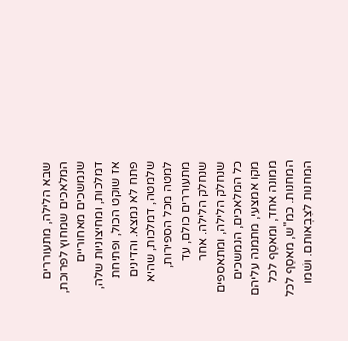שבא הלילה, מתעוררים המלאכים שמחוץ לפרוכת, שנמשכים מאחוריים דמלכות, ומחיצוניות שלה, אז שוקט הכול, ופתיחת פתח לא נמצא. והדינים שלמטה, דמלכות, שהיא למטה מכל הספירות, מתעוררים כולם, עד שנחלק הלילה. אחר שנחלק הלילה, ומתאספים כל המלאכים, הנמשכים מקו אמצעי, מתמנה עליהם ממונה אחד, ומאסֵף לכל המחנות. כמ"ש, מאסֵף לכל המחנות לצִבְאותם. ושׁמו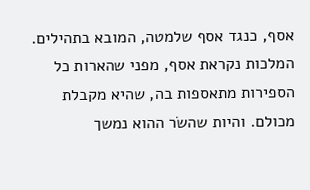אסף, כנגד אסף שלמטה, המובא בתהילים. המלכות נקראת אסף, מפני שהארות כל הספירות מתאספות בה, שהיא מקבלת מכולם. והיות שהשׂר ההוא נמשך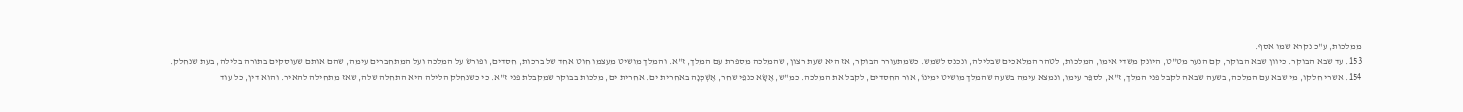ממלכות, ע"כ נקרא שמו אסף.
153. עד שבא הבוקר. כיוון שבא הבוקר, קם הנער מט"ט, היונק משדי אימו, המלכות, לטהר המלאכים שבלילה, ונכנס לשמש. כשמתעורר הבוקר, אז היא שעת רצון, שהמלכה מספרת עם המלך, ז"א. והמלך מושיט מעצמו חוט אחד של ברכות, חסדים, ופורשׂ על המלכה ועל המתחברים עימה, שהם אותם שעוסקים בתורה בלילה, בעת שנחלק.
154. אשרי חלקו, מי שבא עם המלכה, בשעה שבאה לקבל פני המלך, ז"א, לספֵּר עימו, ונמצא עימה בשעה שהמלך מושיט ימינוֹ, אור החסדים, לקבל את המלכה. כמ"ש, אֶשָׂא כנפֵי שחר, אֶשְׁכְּנָה באחרית ים. אחרית ים, מלכות בבוקר שמקבלת פני ז"א. כי כשנחלק הלילה היא התחלה שלה, שאז מתחילה להאיר. והוא דין, כל עוד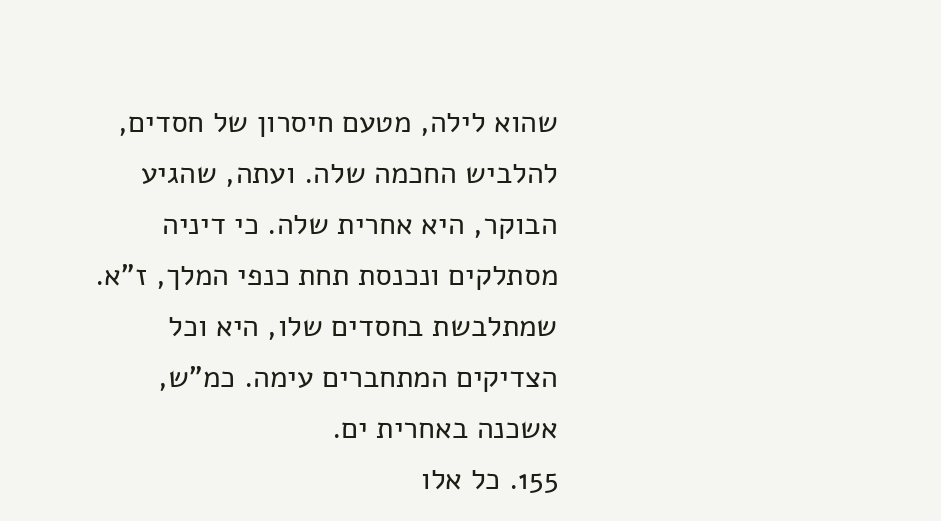שהוא לילה, מטעם חיסרון של חסדים, להלביש החכמה שלה. ועתה, שהגיע הבוקר, היא אחרית שלה. כי דיניה מסתלקים ונכנסת תחת כנפי המלך, ז"א. שמתלבשת בחסדים שלו, היא וכל הצדיקים המתחברים עימה. כמ"ש, אשכנה באחרית ים.
155. כל אלו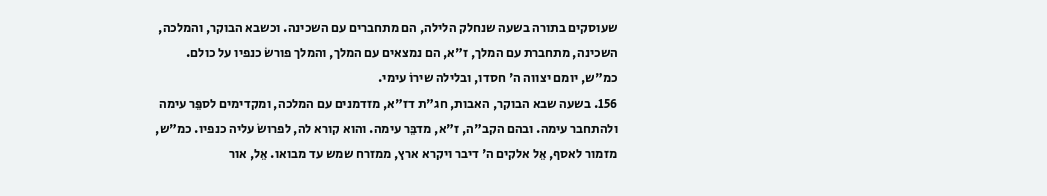שעוסקים בתורה בשעה שנחלק הלילה, הם מתחברים עם השכינה. וכשבא הבוקר, והמלכה, השכינה, מתחברת עם המלך, ז"א, הם נמצאים עם המלך, והמלך פורשׂ כנפיו על כולם. כמ"ש, יומם יצווה ה' חסדו, ובלילה שירוֹ עימי.
156. בשעה שבא הבוקר, האבות, חג"ת דז"א, מזדמנים עם המלכה, ומקדימים לספֵּר עימה ולהתחבר עימה. ובהם הקב"ה, ז"א, מדבֵּר עימה. והוא קורא לה, לפרושׂ עליה כנפיו. כמ"ש, מזמור לאסף, אֵל אלקים ה' דיבר ויקרא ארץ, ממזרח שמש עד מבואו. אֵל, אור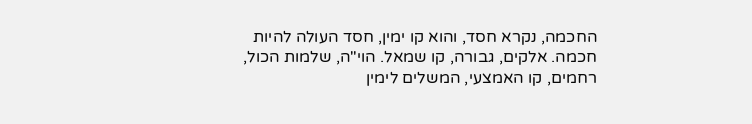החכמה, נקרא חסד, והוא קו ימין, חסד העולה להיות חכמה. אלקים, גבורה, קו שמאל. הוי"ה, שלמות הכול, רחמים, קו האמצעי, המשלים לימין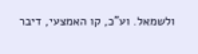ולשמאל. וע"כ, קו האמצעי, דיבר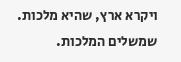ויקרא ארץ, שהיא מלכות. שמשלים המלכות.